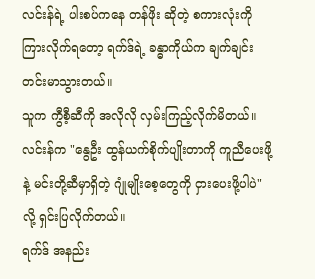လင်းန်ရဲ့ ပါးစပ်ကနေ တန်ဖိုး ဆိုတဲ့ စကားလုံးကို ကြားလိုက်ရတော့ ရက်ဒ်ရဲ့ ခန္ဓာကိုယ်က ချက်ချင်း တင်းမာသွားတယ်။
သူက ကွီစီ့ဆီကို အလိုလို လှမ်းကြည့်လိုက်မိတယ်။
လင်းန်က "နွေဦး ထွန်ယက်စိုက်ပျိုးတာကို ကူညီပေးဖို့နဲ့ မင်းတို့ဆီမှာရှိတဲ့ ဂျုံမျိုးစေ့တွေကို ငှားပေးဖို့ပါပဲ" လို့ ရှင်းပြလိုက်တယ်။
ရက်ဒ် အနည်း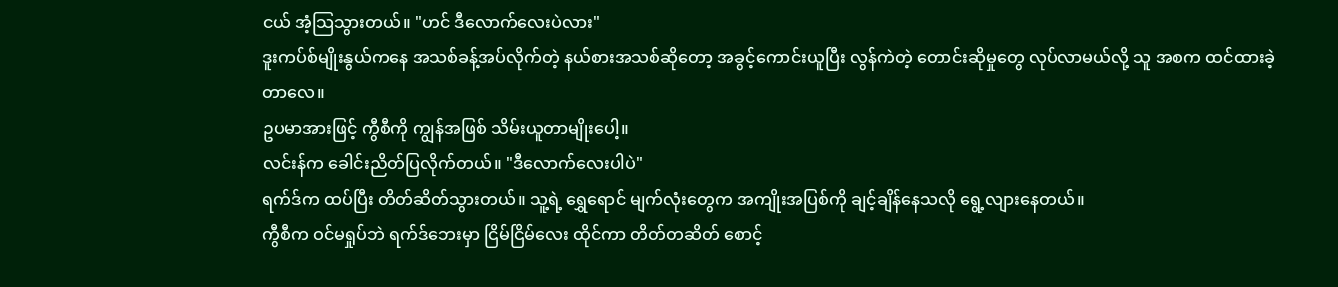ငယ် အံ့သြသွားတယ်။ "ဟင် ဒီလောက်လေးပဲလား"
ဒူးကပ်စ်မျိုးနွယ်ကနေ အသစ်ခန့်အပ်လိုက်တဲ့ နယ်စားအသစ်ဆိုတော့ အခွင့်ကောင်းယူပြီး လွန်ကဲတဲ့ တောင်းဆိုမှုတွေ လုပ်လာမယ်လို့ သူ အစက ထင်ထားခဲ့တာလေ။
ဥပမာအားဖြင့် ကွီစီကို ကျွန်အဖြစ် သိမ်းယူတာမျိုးပေါ့။
လင်းန်က ခေါင်းညိတ်ပြလိုက်တယ်။ "ဒီလောက်လေးပါပဲ"
ရက်ဒ်က ထပ်ပြီး တိတ်ဆိတ်သွားတယ်။ သူ့ရဲ့ ရွှေရောင် မျက်လုံးတွေက အကျိုးအပြစ်ကို ချင့်ချိန်နေသလို ရွေ့လျားနေတယ်။
ကွီစီက ဝင်မရှုပ်ဘဲ ရက်ဒ်ဘေးမှာ ငြိမ်ငြိမ်လေး ထိုင်ကာ တိတ်တဆိတ် စောင့်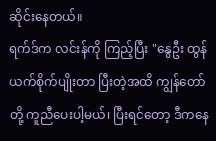ဆိုင်းနေတယ်။
ရက်ဒ်က လင်းန်ကို ကြည့်ပြီး "နွေဦး ထွန်ယက်စိုက်ပျိုးတာ ပြီးတဲ့အထိ ကျွန်တော်တို့ ကူညီပေးပါ့မယ်၊ ပြီးရင်တော့ ဒီကနေ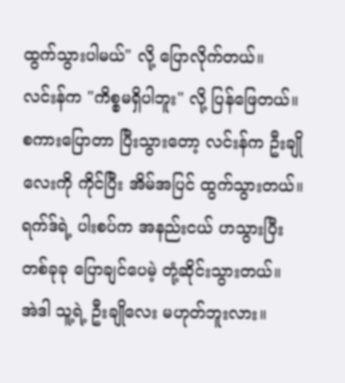ထွက်သွားပါမယ်" လို့ ပြောလိုက်တယ်။
လင်းန်က "ကိစ္စမရှိပါဘူး" လို့ ပြန်ဖြေတယ်။
စကားပြောတာ ပြီးသွားတော့ လင်းန်က ဦးချိုလေးကို ကိုင်ပြီး အိမ်အပြင် ထွက်သွားတယ်။
ရက်ဒ်ရဲ့ ပါးစပ်က အနည်းငယ် ဟသွားပြီး တစ်ခုခု ပြောချင်ပေမဲ့ တုံ့ဆိုင်းသွားတယ်။
အဲဒါ သူ့ရဲ့ ဦးချိုလေး မဟုတ်ဘူးလား။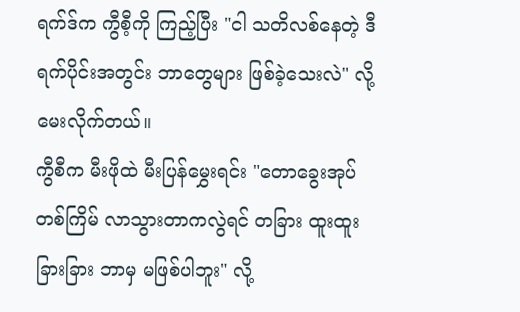ရက်ဒ်က ကွီစီ့ကို ကြည့်ပြီး "ငါ သတိလစ်နေတဲ့ ဒီရက်ပိုင်းအတွင်း ဘာတွေများ ဖြစ်ခဲ့သေးလဲ" လို့ မေးလိုက်တယ်။
ကွီစီက မီးဖိုထဲ မီးပြန်မွှေးရင်း "တောခွေးအုပ် တစ်ကြိမ် လာသွားတာကလွဲရင် တခြား ထူးထူးခြားခြား ဘာမှ မဖြစ်ပါဘူး" လို့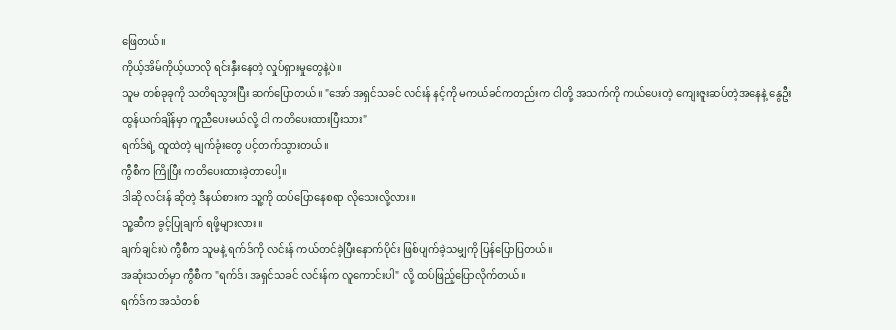ဖြေတယ်။
ကိုယ့်အိမ်ကိုယ့်ယာလို ရင်းနှီးနေတဲ့ လှုပ်ရှားမှုတွေနဲ့ပဲ။
သူမ တစ်ခုခုကို သတိရသွားပြီး ဆက်ပြောတယ်။ "အော် အရှင်သခင် လင်းန် နင့်ကို မကယ်ခင်ကတည်းက ငါတို့ အသက်ကို ကယ်ပေးတဲ့ ကျေးဇူးဆပ်တဲ့အနေနဲ့ နွေဦးထွန်ယက်ချိန်မှာ ကူညီပေးမယ်လို့ ငါ ကတိပေးထားပြီးသား"
ရက်ဒ်ရဲ့ ထူထဲတဲ့ မျက်ခုံးတွေ ပင့်တက်သွားတယ်။
ကွီစီက ကြိုပြီး ကတိပေးထားခဲ့တာပေါ့။
ဒါဆို လင်းန် ဆိုတဲ့ ဒီနယ်စားက သူ့ကို ထပ်ပြောနေစရာ လိုသေးလို့လား။
သူ့ဆီက ခွင့်ပြုချက် ရဖို့များလား။
ချက်ချင်းပဲ ကွီစီက သူမနဲ့ ရက်ဒ်ကို လင်းန် ကယ်တင်ခဲ့ပြီးနောက်ပိုင်း ဖြစ်ပျက်ခဲ့သမျှကို ပြန်ပြောပြတယ်။
အဆုံးသတ်မှာ ကွီစီက "ရက်ဒ်၊ အရှင်သခင် လင်းန်က လူကောင်းပါ" လို့ ထပ်ဖြည့်ပြောလိုက်တယ်။
ရက်ဒ်က အသံတစ်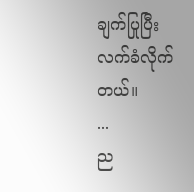ချက်ပြုပြီး လက်ခံလိုက်တယ်။
...
ည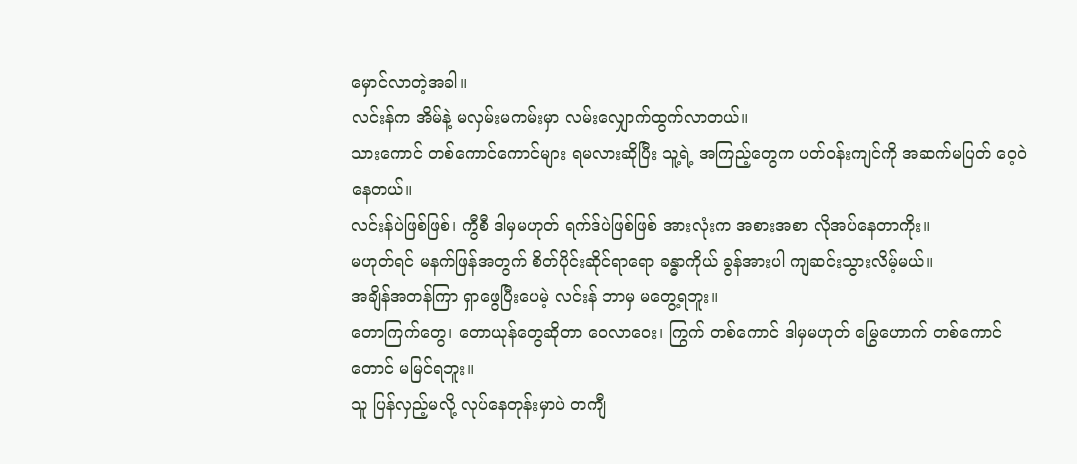မှောင်လာတဲ့အခါ။
လင်းန်က အိမ်နဲ့ မလှမ်းမကမ်းမှာ လမ်းလျှောက်ထွက်လာတယ်။
သားကောင် တစ်ကောင်ကောင်များ ရမလားဆိုပြီး သူ့ရဲ့ အကြည့်တွေက ပတ်ဝန်းကျင်ကို အဆက်မပြတ် ဝေ့ဝဲနေတယ်။
လင်းန်ပဲဖြစ်ဖြစ်၊ ကွီစီ ဒါမှမဟုတ် ရက်ဒ်ပဲဖြစ်ဖြစ် အားလုံးက အစားအစာ လိုအပ်နေတာကိုး။
မဟုတ်ရင် မနက်ဖြန်အတွက် စိတ်ပိုင်းဆိုင်ရာရော ခန္ဓာကိုယ် ခွန်အားပါ ကျဆင်းသွားလိမ့်မယ်။
အချိန်အတန်ကြာ ရှာဖွေပြီးပေမဲ့ လင်းန် ဘာမှ မတွေ့ရဘူး။
တောကြက်တွေ၊ တောယုန်တွေဆိုတာ ဝေလာဝေး၊ ကြွက် တစ်ကောင် ဒါမှမဟုတ် မြွေဟောက် တစ်ကောင်တောင် မမြင်ရဘူး။
သူ ပြန်လှည့်မလို့ လုပ်နေတုန်းမှာပဲ တကျီ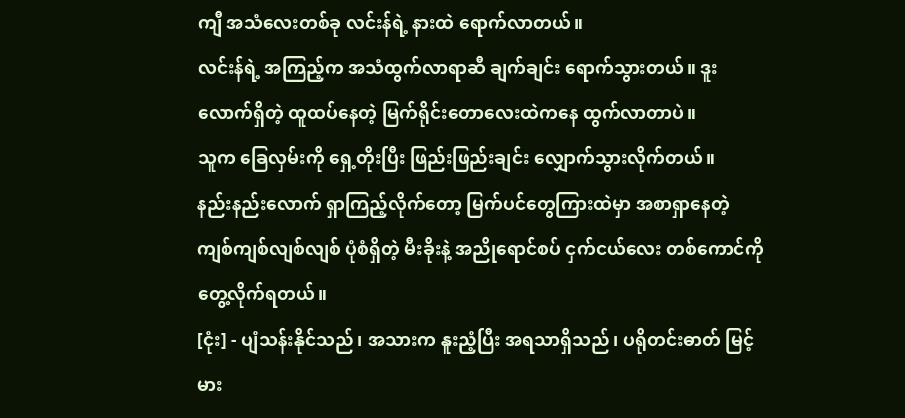ကျီ အသံလေးတစ်ခု လင်းန်ရဲ့ နားထဲ ရောက်လာတယ်။
လင်းန်ရဲ့ အကြည့်က အသံထွက်လာရာဆီ ချက်ချင်း ရောက်သွားတယ်။ ဒူးလောက်ရှိတဲ့ ထူထပ်နေတဲ့ မြက်ရိုင်းတောလေးထဲကနေ ထွက်လာတာပဲ။
သူက ခြေလှမ်းကို ရှေ့တိုးပြီး ဖြည်းဖြည်းချင်း လျှောက်သွားလိုက်တယ်။
နည်းနည်းလောက် ရှာကြည့်လိုက်တော့ မြက်ပင်တွေကြားထဲမှာ အစာရှာနေတဲ့ ကျစ်ကျစ်လျစ်လျစ် ပုံစံရှိတဲ့ မီးခိုးနဲ့ အညိုရောင်စပ် ငှက်ငယ်လေး တစ်ကောင်ကို တွေ့လိုက်ရတယ်။
[ငုံး] - ပျံသန်းနိုင်သည်၊ အသားက နူးညံ့ပြီး အရသာရှိသည်၊ ပရိုတင်းဓာတ် မြင့်မား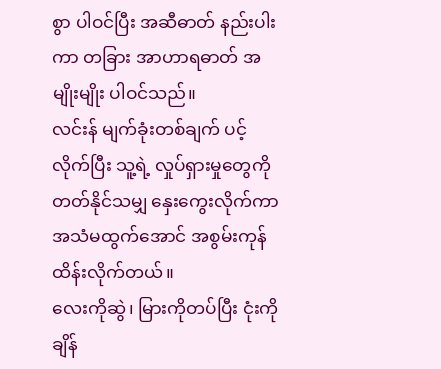စွာ ပါဝင်ပြီး အဆီဓာတ် နည်းပါးကာ တခြား အာဟာရဓာတ် အမျိုးမျိုး ပါဝင်သည်။
လင်းန် မျက်ခုံးတစ်ချက် ပင့်လိုက်ပြီး သူ့ရဲ့ လှုပ်ရှားမှုတွေကို တတ်နိုင်သမျှ နှေးကွေးလိုက်ကာ အသံမထွက်အောင် အစွမ်းကုန် ထိန်းလိုက်တယ်။
လေးကိုဆွဲ၊ မြားကိုတပ်ပြီး ငုံးကို ချိန်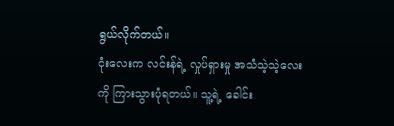ရွယ်လိုက်တယ်။
ငုံးလေးက လင်းန်ရဲ့ လှုပ်ရှားမှု အသံသဲ့သဲ့လေးကို ကြားသွားပုံရတယ်။ သူ့ရဲ့ ခေါင်း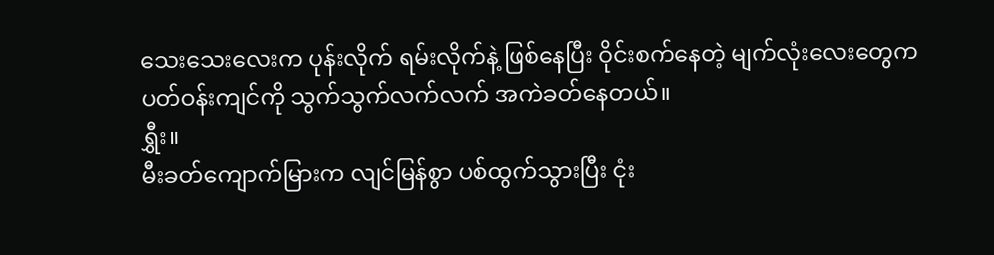သေးသေးလေးက ပုန်းလိုက် ရမ်းလိုက်နဲ့ ဖြစ်နေပြီး ဝိုင်းစက်နေတဲ့ မျက်လုံးလေးတွေက ပတ်ဝန်းကျင်ကို သွက်သွက်လက်လက် အကဲခတ်နေတယ်။
ရွှီး။
မီးခတ်ကျောက်မြားက လျင်မြန်စွာ ပစ်ထွက်သွားပြီး ငုံး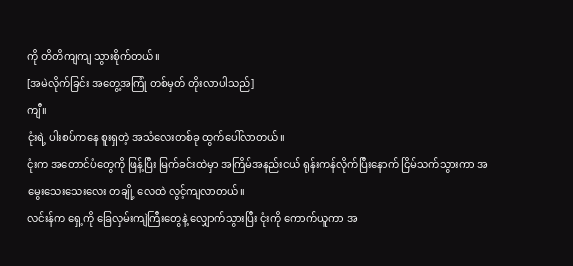ကို တိတိကျကျ သွားစိုက်တယ်။
[အမဲလိုက်ခြင်း အတွေ့အကြုံ တစ်မှတ် တိုးလာပါသည်]
ကျီ။
ငုံးရဲ့ ပါးစပ်ကနေ စူးရှတဲ့ အသံလေးတစ်ခု ထွက်ပေါ်လာတယ်။
ငုံးက အတောင်ပံတွေကို ဖြန့်ပြီး မြက်ခင်းထဲမှာ အကြိမ်အနည်းငယ် ရုန်းကန်လိုက်ပြီးနောက် ငြိမ်သက်သွားကာ အမွေးသေးသေးလေး တချို့ လေထဲ လွင့်ကျလာတယ်။
လင်းန်က ရှေ့ကို ခြေလှမ်းကျဲကြီးတွေနဲ့ လျှောက်သွားပြီး ငုံးကို ကောက်ယူကာ အ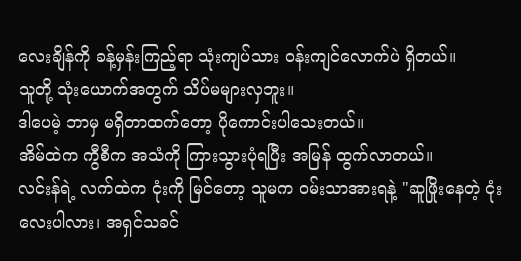လေးချိန်ကို ခန့်မှန်းကြည့်ရာ သုံးကျပ်သား ဝန်းကျင်လောက်ပဲ ရှိတယ်။
သူတို့ သုံးယောက်အတွက် သိပ်မများလှဘူး။
ဒါပေမဲ့ ဘာမှ မရှိတာထက်တော့ ပိုကောင်းပါသေးတယ်။
အိမ်ထဲက ကွီစီက အသံကို ကြားသွားပုံရပြီး အမြန် ထွက်လာတယ်။
လင်းန်ရဲ့ လက်ထဲက ငုံးကို မြင်တော့ သူမက ဝမ်းသာအားရနဲ့ "ဆူဖြိုးနေတဲ့ ငုံးလေးပါလား၊ အရှင်သခင်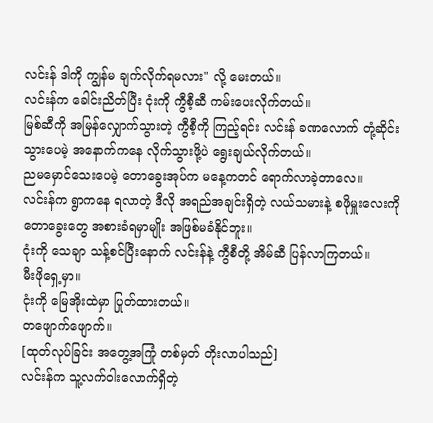လင်းန် ဒါကို ကျွန်မ ချက်လိုက်ရမလား" လို့ မေးတယ်။
လင်းန်က ခေါင်းညိတ်ပြီး ငုံးကို ကွီစီ့ဆီ ကမ်းပေးလိုက်တယ်။
မြစ်ဆီကို အမြန်လျှောက်သွားတဲ့ ကွီစီ့ကို ကြည့်ရင်း လင်းန် ခဏလောက် တုံ့ဆိုင်းသွားပေမဲ့ အနောက်ကနေ လိုက်သွားဖို့ပဲ ရွေးချယ်လိုက်တယ်။
ညမမှောင်သေးပေမဲ့ တောခွေးအုပ်က မနေ့ကတင် ရောက်လာခဲ့တာလေ။
လင်းန်က ရွာကနေ ရလာတဲ့ ဒီလို အရည်အချင်းရှိတဲ့ လယ်သမားနဲ့ စဖိုမှူးလေးကို တောခွေးတွေ အစားခံရမှာမျိုး အဖြစ်မခံနိုင်ဘူး။
ငုံးကို သေချာ သန့်စင်ပြီးနောက် လင်းန်နဲ့ ကွီစီတို့ အိမ်ဆီ ပြန်လာကြတယ်။
မီးဖိုရှေ့မှာ။
ငုံးကို မြေအိုးထဲမှာ ပြုတ်ထားတယ်။
တဖျောက်ဖျောက်။
[ထုတ်လုပ်ခြင်း အတွေ့အကြုံ တစ်မှတ် တိုးလာပါသည်]
လင်းန်က သူ့လက်ဝါးလောက်ရှိတဲ့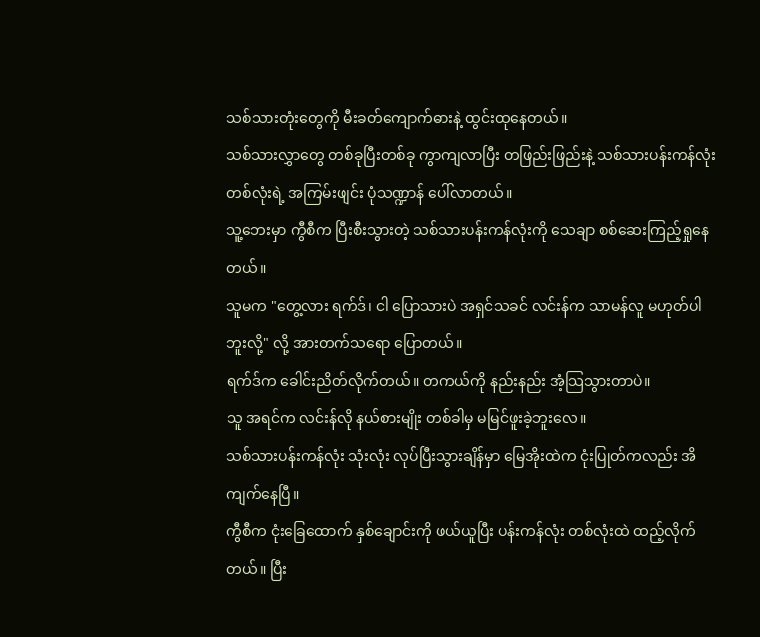သစ်သားတုံးတွေကို မီးခတ်ကျောက်ဓားနဲ့ ထွင်းထုနေတယ်။
သစ်သားလွှာတွေ တစ်ခုပြီးတစ်ခု ကွာကျလာပြီး တဖြည်းဖြည်းနဲ့ သစ်သားပန်းကန်လုံး တစ်လုံးရဲ့ အကြမ်းဖျင်း ပုံသဏ္ဍာန် ပေါ်လာတယ်။
သူ့ဘေးမှာ ကွီစီက ပြီးစီးသွားတဲ့ သစ်သားပန်းကန်လုံးကို သေချာ စစ်ဆေးကြည့်ရှုနေတယ်။
သူမက "တွေ့လား ရက်ဒ်၊ ငါ ပြောသားပဲ အရှင်သခင် လင်းန်က သာမန်လူ မဟုတ်ပါဘူးလို့" လို့ အားတက်သရော ပြောတယ်။
ရက်ဒ်က ခေါင်းညိတ်လိုက်တယ်။ တကယ်ကို နည်းနည်း အံ့သြသွားတာပဲ။
သူ အရင်က လင်းန်လို နယ်စားမျိုး တစ်ခါမှ မမြင်ဖူးခဲ့ဘူးလေ။
သစ်သားပန်းကန်လုံး သုံးလုံး လုပ်ပြီးသွားချိန်မှာ မြေအိုးထဲက ငုံးပြုတ်ကလည်း အိကျက်နေပြီ။
ကွီစီက ငုံးခြေထောက် နှစ်ချောင်းကို ဖယ်ယူပြီး ပန်းကန်လုံး တစ်လုံးထဲ ထည့်လိုက်တယ်။ ပြီး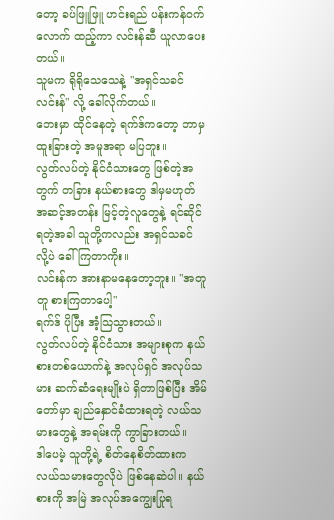တော့ ခပ်ဖြူဖြူ ဟင်းရည် ပန်းကန်ဝက်လောက် ထည့်ကာ လင်းန်ဆီ ယူလာပေးတယ်။
သူမက ရိုရိုသေသေနဲ့ "အရှင်သခင် လင်းန်" လို့ ခေါ်လိုက်တယ်။
ဘေးမှာ ထိုင်နေတဲ့ ရက်ဒ်ကတော့ ဘာမှ ထူးခြားတဲ့ အမူအရာ မပြဘူး။
လွတ်လပ်တဲ့ နိုင်ငံသားတွေ ဖြစ်တဲ့အတွက် တခြား နယ်စားတွေ ဒါမှမဟုတ် အဆင့်အတန်း မြင့်တဲ့လူတွေနဲ့ ရင်ဆိုင်ရတဲ့အခါ သူတို့ကလည်း အရှင်သခင် လို့ပဲ ခေါ်ကြတာကိုး။
လင်းန်က အားနာမနေတော့ဘူး။ "အတူတူ စားကြတာပေါ့"
ရက်ဒ် ပိုပြီး အံ့သြသွားတယ်။
လွတ်လပ်တဲ့ နိုင်ငံသား အများစုက နယ်စားတစ်ယောက်နဲ့ အလုပ်ရှင် အလုပ်သမား ဆက်ဆံရေးမျိုးပဲ ရှိတာဖြစ်ပြီး အိမ်တော်မှာ ချည်နှောင်ခံထားရတဲ့ လယ်သမားတွေနဲ့ အရမ်းကို ကွာခြားတယ်။
ဒါပေမဲ့ သူတို့ရဲ့ စိတ်နေစိတ်ထားက လယ်သမားတွေလိုပဲ ဖြစ်နေဆဲပါ။ နယ်စားကို အမြဲ အလုပ်အကျွေးပြုရ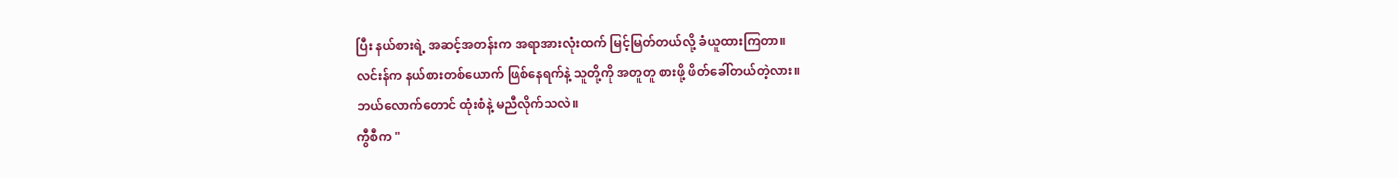ပြီး နယ်စားရဲ့ အဆင့်အတန်းက အရာအားလုံးထက် မြင့်မြတ်တယ်လို့ ခံယူထားကြတာ။
လင်းန်က နယ်စားတစ်ယောက် ဖြစ်နေရက်နဲ့ သူတို့ကို အတူတူ စားဖို့ ဖိတ်ခေါ်တယ်တဲ့လား။
ဘယ်လောက်တောင် ထုံးစံနဲ့ မညီလိုက်သလဲ။
ကွီစီက "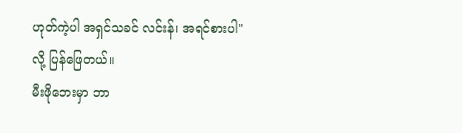ဟုတ်ကဲ့ပါ အရှင်သခင် လင်းန်၊ အရင်စားပါ" လို့ ပြန်ဖြေတယ်။
မီးဖိုဘေးမှာ ဘာ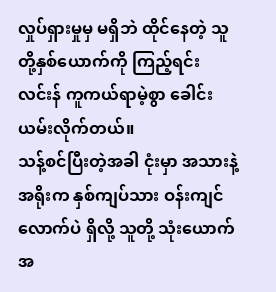လှုပ်ရှားမှုမှ မရှိဘဲ ထိုင်နေတဲ့ သူတို့နှစ်ယောက်ကို ကြည့်ရင်း လင်းန် ကူကယ်ရာမဲ့စွာ ခေါင်းယမ်းလိုက်တယ်။
သန့်စင်ပြီးတဲ့အခါ ငုံးမှာ အသားနဲ့ အရိုးက နှစ်ကျပ်သား ဝန်းကျင်လောက်ပဲ ရှိလို့ သူတို့ သုံးယောက်အ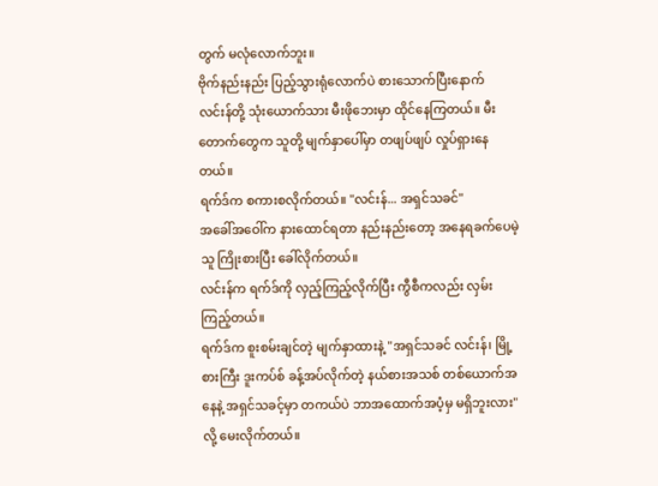တွက် မလုံလောက်ဘူး။
ဗိုက်နည်းနည်း ပြည့်သွားရုံလောက်ပဲ စားသောက်ပြီးနောက် လင်းန်တို့ သုံးယောက်သား မီးဖိုဘေးမှာ ထိုင်နေကြတယ်။ မီးတောက်တွေက သူတို့ မျက်နှာပေါ်မှာ တဖျပ်ဖျပ် လှုပ်ရှားနေတယ်။
ရက်ဒ်က စကားစလိုက်တယ်။ "လင်းန်... အရှင်သခင်"
အခေါ်အဝေါ်က နားထောင်ရတာ နည်းနည်းတော့ အနေရခက်ပေမဲ့ သူ ကြိုးစားပြီး ခေါ်လိုက်တယ်။
လင်းန်က ရက်ဒ်ကို လှည့်ကြည့်လိုက်ပြီး ကွီစီကလည်း လှမ်းကြည့်တယ်။
ရက်ဒ်က စူးစမ်းချင်တဲ့ မျက်နှာထားနဲ့ "အရှင်သခင် လင်းန်၊ မြို့စားကြီး ဒူးကပ်စ် ခန့်အပ်လိုက်တဲ့ နယ်စားအသစ် တစ်ယောက်အနေနဲ့ အရှင်သခင့်မှာ တကယ်ပဲ ဘာအထောက်အပံ့မှ မရှိဘူးလား" လို့ မေးလိုက်တယ်။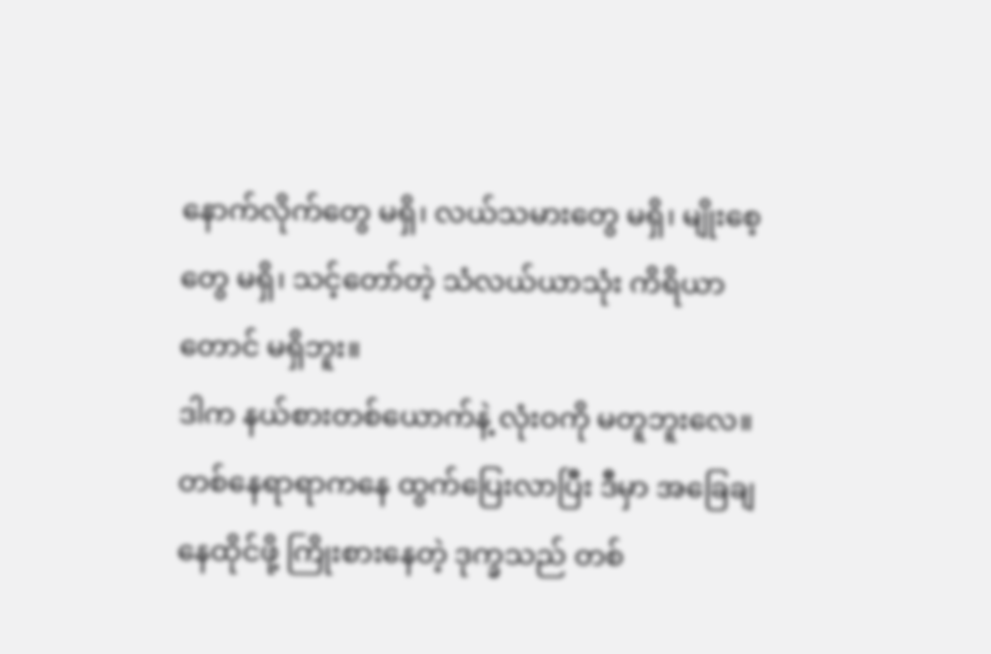နောက်လိုက်တွေ မရှိ၊ လယ်သမားတွေ မရှိ၊ မျိုးစေ့တွေ မရှိ၊ သင့်တော်တဲ့ သံလယ်ယာသုံး ကိရိယာတောင် မရှိဘူး။
ဒါက နယ်စားတစ်ယောက်နဲ့ လုံးဝကို မတူဘူးလေ။
တစ်နေရာရာကနေ ထွက်ပြေးလာပြီး ဒီမှာ အခြေချ နေထိုင်ဖို့ ကြိုးစားနေတဲ့ ဒုက္ခသည် တစ်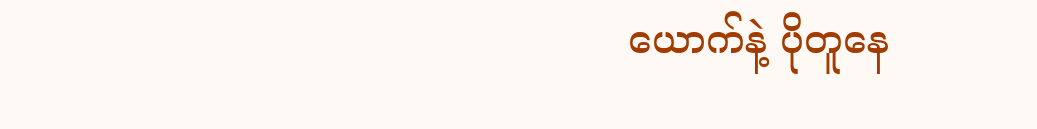ယောက်နဲ့ ပိုတူနေ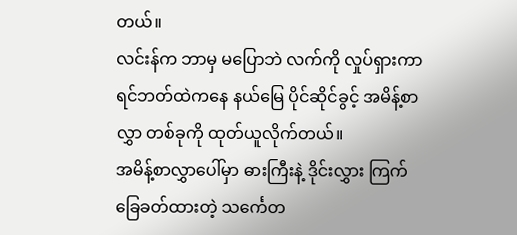တယ်။
လင်းန်က ဘာမှ မပြောဘဲ လက်ကို လှုပ်ရှားကာ ရင်ဘတ်ထဲကနေ နယ်မြေ ပိုင်ဆိုင်ခွင့် အမိန့်စာလွှာ တစ်ခုကို ထုတ်ယူလိုက်တယ်။
အမိန့်စာလွှာပေါ်မှာ ဓားကြီးနဲ့ ဒိုင်းလွှား ကြက်ခြေခတ်ထားတဲ့ သင်္ကေတ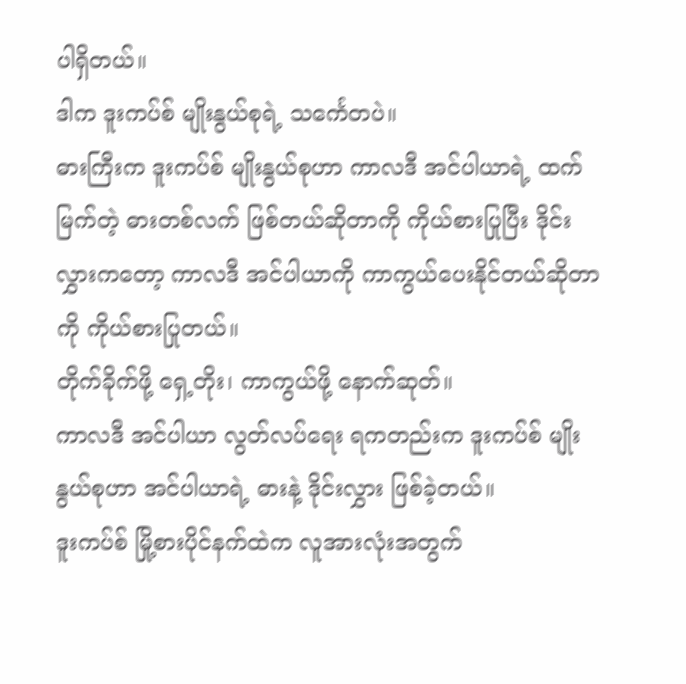ပါရှိတယ်။
ဒါက ဒူးကပ်စ် မျိုးနွယ်စုရဲ့ သင်္ကေတပဲ။
ဓားကြီးက ဒူးကပ်စ် မျိုးနွယ်စုဟာ ကာလဒီ အင်ပါယာရဲ့ ထက်မြက်တဲ့ ဓားတစ်လက် ဖြစ်တယ်ဆိုတာကို ကိုယ်စားပြုပြီး ဒိုင်းလွှားကတော့ ကာလဒီ အင်ပါယာကို ကာကွယ်ပေးနိုင်တယ်ဆိုတာကို ကိုယ်စားပြုတယ်။
တိုက်ခိုက်ဖို့ ရှေ့တိုး၊ ကာကွယ်ဖို့ နောက်ဆုတ်။
ကာလဒီ အင်ပါယာ လွတ်လပ်ရေး ရကတည်းက ဒူးကပ်စ် မျိုးနွယ်စုဟာ အင်ပါယာရဲ့ ဓားနဲ့ ဒိုင်းလွှား ဖြစ်ခဲ့တယ်။
ဒူးကပ်စ် မြို့စားပိုင်နက်ထဲက လူအားလုံးအတွက်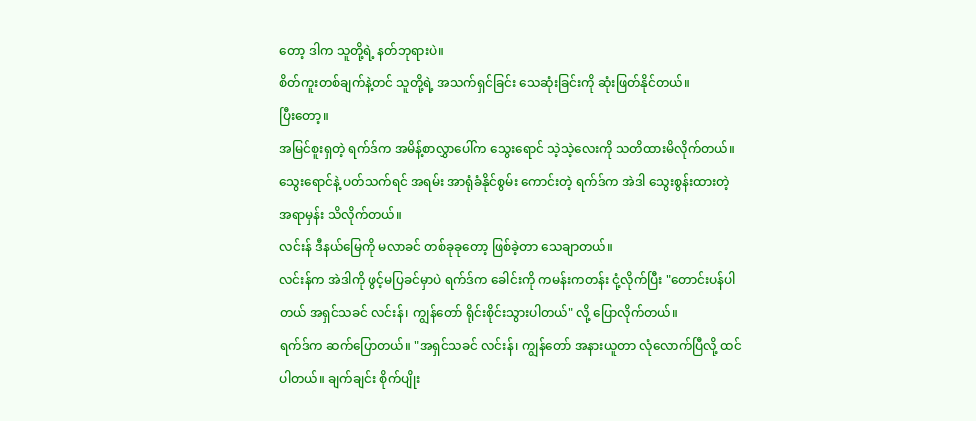တော့ ဒါက သူတို့ရဲ့ နတ်ဘုရားပဲ။
စိတ်ကူးတစ်ချက်နဲ့တင် သူတို့ရဲ့ အသက်ရှင်ခြင်း သေဆုံးခြင်းကို ဆုံးဖြတ်နိုင်တယ်။
ပြီးတော့။
အမြင်စူးရှတဲ့ ရက်ဒ်က အမိန့်စာလွှာပေါ်က သွေးရောင် သဲ့သဲ့လေးကို သတိထားမိလိုက်တယ်။
သွေးရောင်နဲ့ ပတ်သက်ရင် အရမ်း အာရုံခံနိုင်စွမ်း ကောင်းတဲ့ ရက်ဒ်က အဲဒါ သွေးစွန်းထားတဲ့ အရာမှန်း သိလိုက်တယ်။
လင်းန် ဒီနယ်မြေကို မလာခင် တစ်ခုခုတော့ ဖြစ်ခဲ့တာ သေချာတယ်။
လင်းန်က အဲဒါကို ဖွင့်မပြခင်မှာပဲ ရက်ဒ်က ခေါင်းကို ကမန်းကတန်း ငုံ့လိုက်ပြီး "တောင်းပန်ပါတယ် အရှင်သခင် လင်းန်၊ ကျွန်တော် ရိုင်းစိုင်းသွားပါတယ်" လို့ ပြောလိုက်တယ်။
ရက်ဒ်က ဆက်ပြောတယ်။ "အရှင်သခင် လင်းန်၊ ကျွန်တော် အနားယူတာ လုံလောက်ပြီလို့ ထင်ပါတယ်။ ချက်ချင်း စိုက်ပျိုး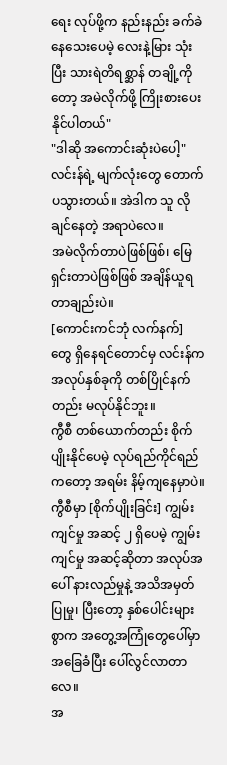ရေး လုပ်ဖို့က နည်းနည်း ခက်ခဲနေသေးပေမဲ့ လေးနဲ့မြား သုံးပြီး သားရဲတိရစ္ဆာန် တချို့ကိုတော့ အမဲလိုက်ဖို့ ကြိုးစားပေးနိုင်ပါတယ်"
"ဒါဆို အကောင်းဆုံးပဲပေါ့" လင်းန်ရဲ့ မျက်လုံးတွေ တောက်ပသွားတယ်။ အဲဒါက သူ လိုချင်နေတဲ့ အရာပဲလေ။
အမဲလိုက်တာပဲဖြစ်ဖြစ်၊ မြေရှင်းတာပဲဖြစ်ဖြစ် အချိန်ယူရတာချည်းပဲ။
[ကောင်းကင်ဘုံ လက်နက်] တွေ ရှိနေရင်တောင်မှ လင်းန်က အလုပ်နှစ်ခုကို တစ်ပြိုင်နက်တည်း မလုပ်နိုင်ဘူး။
ကွီစီ တစ်ယောက်တည်း စိုက်ပျိုးနိုင်ပေမဲ့ လုပ်ရည်ကိုင်ရည်ကတော့ အရမ်း နိမ့်ကျနေမှာပဲ။
ကွီစီမှာ [စိုက်ပျိုးခြင်း] ကျွမ်းကျင်မှု အဆင့် ၂ ရှိပေမဲ့ ကျွမ်းကျင်မှု အဆင့်ဆိုတာ အလုပ်အပေါ် နားလည်မှုနဲ့ အသိအမှတ်ပြုမှု၊ ပြီးတော့ နှစ်ပေါင်းများစွာက အတွေ့အကြုံတွေပေါ်မှာ အခြေခံပြီး ပေါ်လွင်လာတာလေ။
အ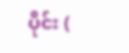ပိုင်း (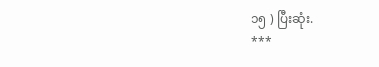၁၅ ) ပြီးဆုံး.
***